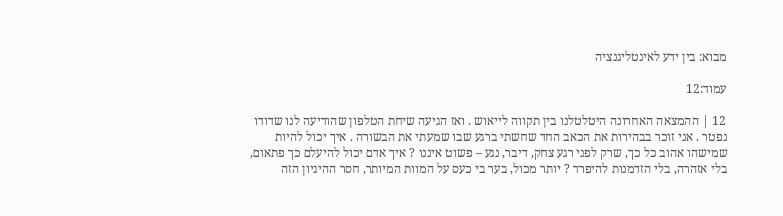מבוא: בין ידע לאינטליגנציה

עמוד:12

12 | ההמצאה האחרונה היטלטלנו בין תקווה לייאוש . ואז הגיעה שיחת הטלפון שהודיעה לנו שדודו נפטר . אני זוכר בבהירות את הכאב החד שחשתי ברגע שבו שמעתי את הבשורה . איך יכול להיות שמישהו אהוב כל כך, שרק לפני רגע צחק, דיבר, נגע – פשוט איננו ? איך אדם יכול להיעלם כך פתאום, בלי אזהרה, בלי הזדמנות להיפרד ? יותר מכול, בער בי כעס על המוות המיותר, חסר ההיגיון הזה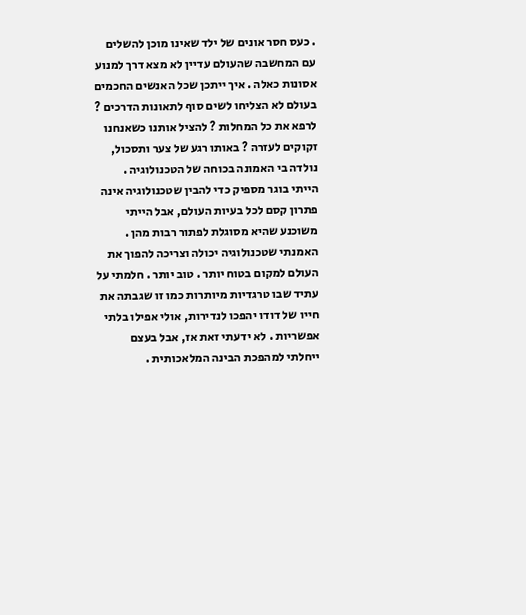. כעס חסר אונים של ילד שאינו מוכן להשלים עם המחשבה שהעולם עדיין לא מצא דרך למנוע אסונות כאלה . איך ייתכן שכל האנשים החכמים בעולם לא הצליחו לשים סוף לתאונות הדרכים ? לרפא את כל המחלות ? להציל אותנו כשאנחנו זקוקים לעזרה ? באותו רגע של צער ותסכול, נולדה בי האמונה בכוחה של הטכנולוגיה . הייתי בוגר מספיק כדי להבין שטכנולוגיה אינה פתרון קסם לכל בעיות העולם, אבל הייתי משוכנע שהיא מסוגלת לפתור רבות מהן . האמנתי שטכנולוגיה יכולה וצריכה להפוך את העולם למקום בטוח יותר . טוב יותר . חלמתי על עתיד שבו טרגדיות מיותרות כמו זו שגבתה את חייו של דודו יהפכו לנדירות, אולי אפילו בלתי אפשריות . לא ידעתי זאת אז, אבל בעצם ייחלתי למהפכת הבינה המלאכותית .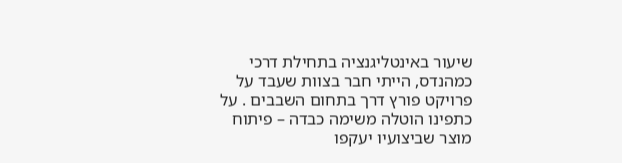שיעור באינטליגנציה בתחילת דרכי כמהנדס, הייתי חבר בצוות שעבד על פרויקט פורץ דרך בתחום השבבים . על כתפינו הוטלה משימה כבדה – פיתוח מוצר שביצועיו יעקפו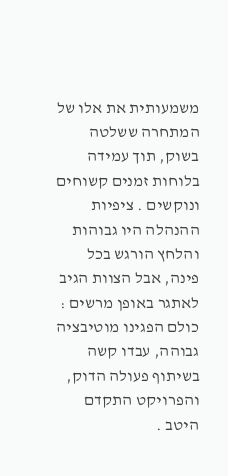משמעותית את אלו של המתחרה ששלטה בשוק, תוך עמידה בלוחות זמנים קשוחים ונוקשים . ציפיות ההנהלה היו גבוהות והלחץ הורגש בכל פינה, אבל הצוות הגיב לאתגר באופן מרשים : כולם הפגינו מוטיבציה גבוהה, עבדו קשה בשיתוף פעולה הדוק, והפרויקט התקדם היטב .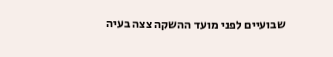שבועיים לפני מועד ההשקה צצה בעיה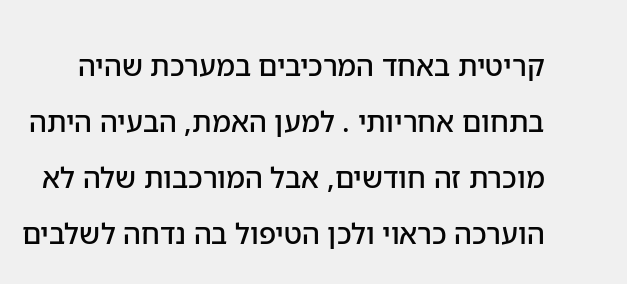קריטית באחד המרכיבים במערכת שהיה בתחום אחריותי . למען האמת, הבעיה היתה מוכרת זה חודשים, אבל המורכבות שלה לא הוערכה כראוי ולכן הטיפול בה נדחה לשלבים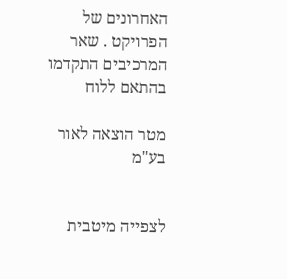האחרונים של הפרויקט . שאר המרכיבים התקדמו בהתאם ללוח

מטר הוצאה לאור בע"מ


לצפייה מיטבית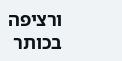ורציפה בכותר